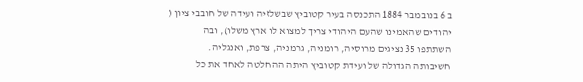ב 6 בנובמבר 1884 התכנסה בעיר קטוביץ שבשלזיה ועידה של חובבי ציון (
יהודים שהאמינו שהעם היהודי צריך למצוא לו ארץ משלו), ובה
השתתפו 35 נציגים מרוסיה, רומניה, גרמניה, צרפת, ואנגליה.
חשיבותה הגדולה של ועידת קטוביץ היתה ההחלטה לאחד את כל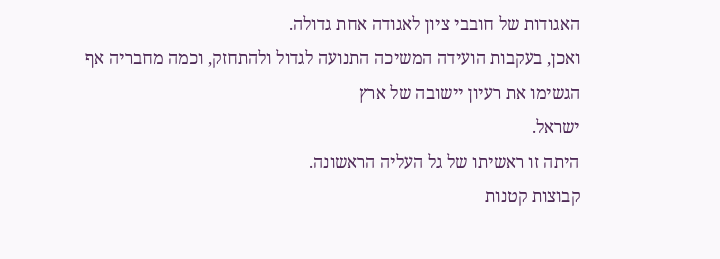האגודות של חובבי ציון לאגודה אחת גדולה.
ואכן, בעקבות הועידה המשיכה התנועה לגדול ולהתחזק, וכמה מחבריה אף הגשימו את רעיון יישובה של ארץ
ישראל.
היתה זו ראשיתו של גל העליה הראשונה.
קבוצות קטנות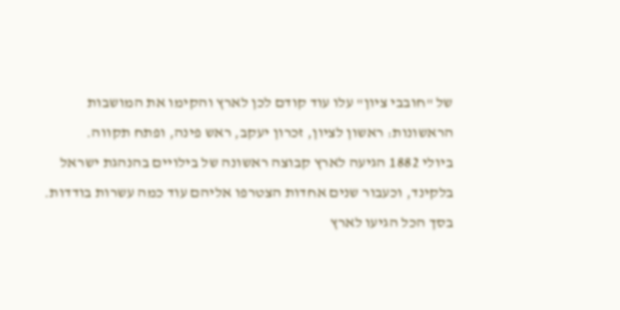של "חובבי ציון" עלו עוד קודם לכן לארץ והקימו את המושבות הראשונות: ראשון לציון, זכרון יעקב, ראש פינה, ופתח תקווה.
ביולי 1882 הגיעה לארץ קבוצה ראשונה של בילויים בהנהגת ישראל בלקינד, וכעבור שנים אחדות הצטרפו אליהם עוד כמה עשרות בודדות.
בסך הכל הגיעו לארץ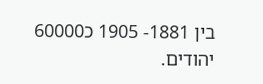בין 1881- 1905 כ60000
יהודים.